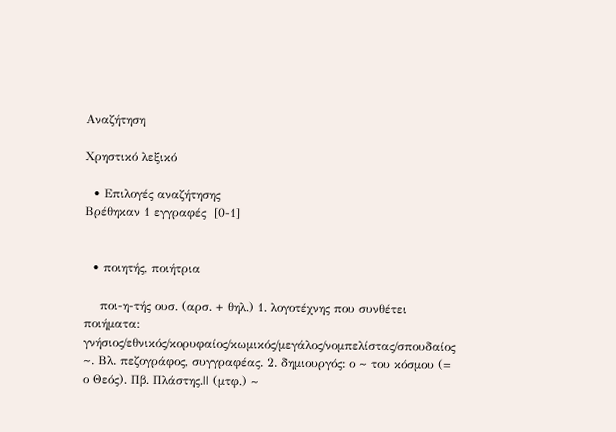Αναζήτηση

Χρηστικό λεξικό

  • Επιλογές αναζήτησης
Βρέθηκαν 1 εγγραφές  [0-1]


  • ποιητής, ποιήτρια

    ποι-η-τής ουσ. (αρσ. + θηλ.) 1. λογοτέχνης που συνθέτει ποιήματα: γνήσιος/εθνικός/κορυφαίος/κωμικός/μεγάλος/νομπελίστας/σπουδαίος ~. Βλ. πεζογράφος, συγγραφέας. 2. δημιουργός: ο ~ του κόσμου (= ο Θεός). Πβ. Πλάστης.|| (μτφ.) ~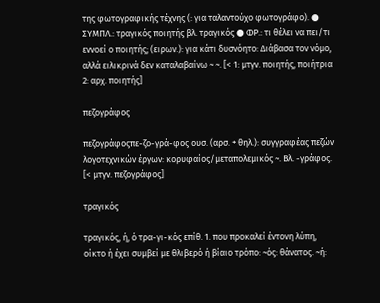της φωτογραφικής τέχνης (: για ταλαντούχο φωτογράφο). ● ΣΥΜΠΛ.: τραγικός ποιητής βλ. τραγικός ● ΦΡ.: τι θέλει να πει/τι εννοεί ο ποιητής; (ειρων.): για κάτι δυσνόητο: Διάβασα τον νόμο, αλλά ειλικρινά δεν καταλαβαίνω ~ ~. [< 1: μτγν. ποιητής, ποιήτρια 2: αρχ. ποιητής]

πεζογράφος

πεζογράφοςπε-ζο-γρά-φος ουσ. (αρσ. + θηλ.): συγγραφέας πεζών λογοτεχνικών έργων: κορυφαίος/μεταπολεμικός ~. Βλ. -γράφος. [< μτγν. πεζογράφος]

τραγικός

τραγικός, ή, ό τρα-γι-κός επίθ. 1. που προκαλεί έντονη λύπη, οίκτο ή έχει συμβεί με θλιβερό ή βίαιο τρόπο: ~ός: θάνατος. ~ή: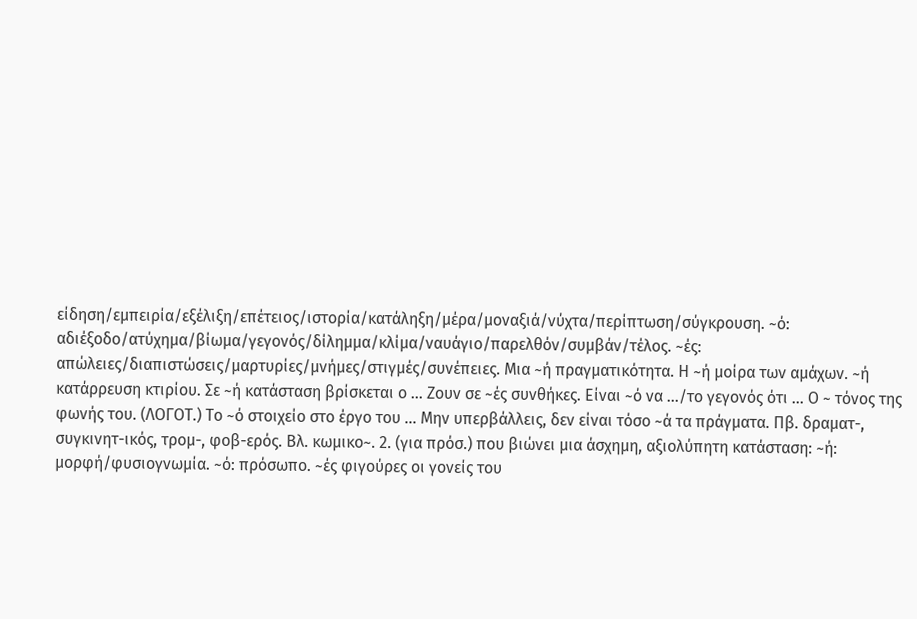είδηση/εμπειρία/εξέλιξη/επέτειος/ιστορία/κατάληξη/μέρα/μοναξιά/νύχτα/περίπτωση/σύγκρουση. ~ό: αδιέξοδο/ατύχημα/βίωμα/γεγονός/δίλημμα/κλίμα/ναυάγιο/παρελθόν/συμβάν/τέλος. ~ές: απώλειες/διαπιστώσεις/μαρτυρίες/μνήμες/στιγμές/συνέπειες. Μια ~ή πραγματικότητα. Η ~ή μοίρα των αμάχων. ~ή κατάρρευση κτιρίου. Σε ~ή κατάσταση βρίσκεται ο ... Ζουν σε ~ές συνθήκες. Είναι ~ό να .../το γεγονός ότι ... Ο ~ τόνος της φωνής του. (ΛΟΓΟΤ.) Το ~ό στοιχείο στο έργο του ... Μην υπερβάλλεις, δεν είναι τόσο ~ά τα πράγματα. Πβ. δραματ-, συγκινητ-ικός, τρομ-, φοβ-ερός. Βλ. κωμικο~. 2. (για πρόσ.) που βιώνει μια άσχημη, αξιολύπητη κατάσταση: ~ή: μορφή/φυσιογνωμία. ~ό: πρόσωπο. ~ές φιγούρες οι γονείς του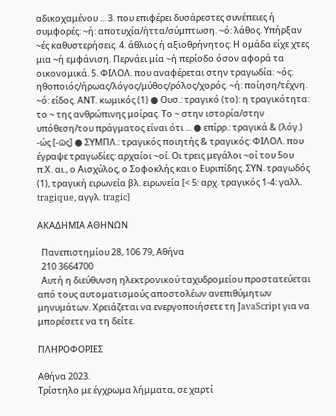αδικοχαμένου ... 3. που επιφέρει δυσάρεστες συνέπειες ή συμφορές: ~ή: αποτυχία/ήττα/σύμπτωση. ~ό: λάθος. Υπήρξαν ~ές καθυστερήσεις. 4. άθλιος ή αξιοθρήνητος: Η ομάδα είχε χτες μια ~ή εμφάνιση. Περνάει μία ~ή περίοδο όσον αφορά τα οικονομικά. 5. ΦΙΛΟΛ. που αναφέρεται στην τραγωδία: ~ός: ηθοποιός/ήρωας/λόγος/μύθος/ρόλος/χορός. ~ή: ποίηση/τέχνη. ~ό: είδος. ΑΝΤ. κωμικός (1) ● Ουσ.: τραγικό (το): η τραγικότητα: το ~ της ανθρώπινης μοίρας. Το ~ στην ιστορία/στην υπόθεση/του πράγματος είναι ότι ... ● επίρρ.: τραγικά & (λόγ.) -ώς [-ῶς] ● ΣΥΜΠΛ.: τραγικός ποιητής & τραγικός: ΦΙΛΟΛ. που έγραψε τραγωδίες: αρχαίοι ~οί. Οι τρεις μεγάλοι ~οί του 5ου π.Χ. αι., ο Αισχύλος, ο Σοφοκλής και ο Ευριπίδης. ΣΥΝ. τραγωδός (1), τραγική ειρωνεία βλ. ειρωνεία [< 5: αρχ. τραγικός 1-4: γαλλ. tragique, αγγλ. tragic]

ΑΚΑΔΗΜΙΑ ΑΘΗΝΩΝ

  Πανεπιστημίου 28, 106 79, Αθήνα
  210 3664700
  Αυτή η διεύθυνση ηλεκτρονικού ταχυδρομείου προστατεύεται από τους αυτοματισμούς αποστολέων ανεπιθύμητων μηνυμάτων. Χρειάζεται να ενεργοποιήσετε τη JavaScript για να μπορέσετε να τη δείτε.

ΠΛΗΡΟΦΟΡΙΕΣ

Αθήνα 2023.
Τρίστηλο με έγχρωμα λήμματα, σε χαρτί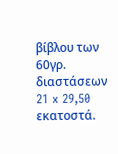βίβλου των 60γρ. διαστάσεων 21 x 29,50 εκατοστά.